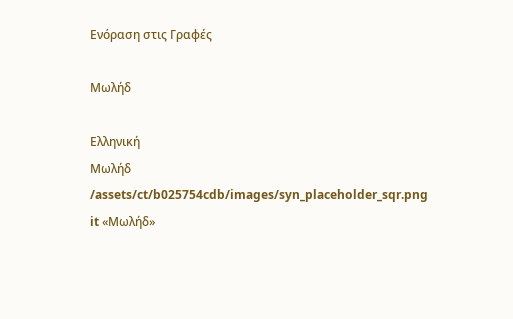Ενόραση στις Γραφές

Μωλήδ

Ελληνική
Μωλήδ
/assets/ct/b025754cdb/images/syn_placeholder_sqr.png
it «Μωλήδ»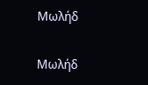Μωλήδ

Μωλήδ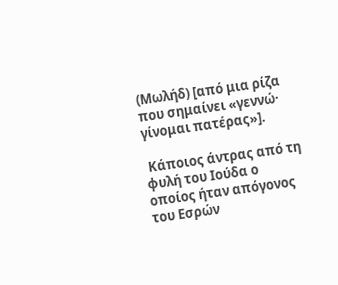(Μωλήδ) [από μια ρίζα που σημαίνει «γεννώ· γίνομαι πατέρας»].

 Κάποιος άντρας από τη φυλή του Ιούδα ο οποίος ήταν απόγονος του Εσρών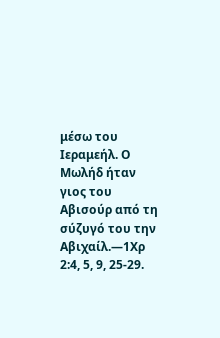μέσω του Ιεραμεήλ. Ο Μωλήδ ήταν γιος του Αβισούρ από τη σύζυγό του την Αβιχαίλ.—1Χρ 2:4, 5, 9, 25-29.